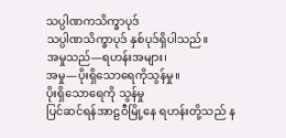သပ္ပါဏကသိက္ခာပုဒ်
သပ္ပါဏသိက္ခာပုဒ် နှစ်ပုဒ်ရှိပါသည်။
အမှုသည်—ရဟန်းအများ၊
အမှု—ပိုးရှိသောရေကိုသွန်မှု။
ပိုးရှိသောရေကို သွန်မှု
ပြင်ဆင်ရန်အာဠဝီမြို့နေ ရဟန်းတို့သည် န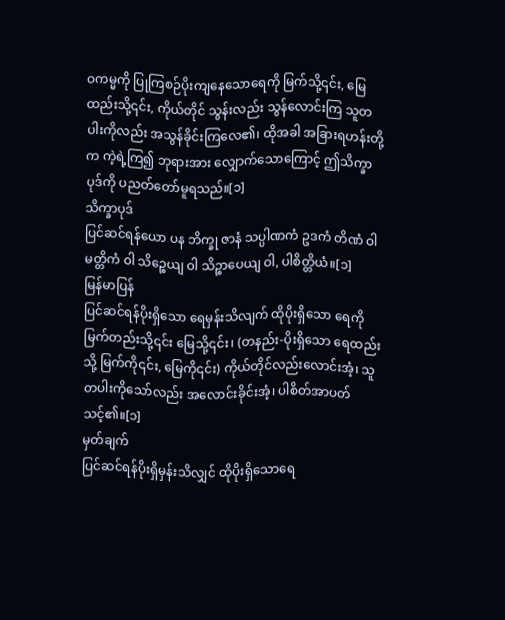ဝကမ္မကို ပြုကြစဉ်ပိုးကျနေသောရေကို မြက်သို့၎င်း, မြေထည်းသို့၎င်း, ကိုယ်တိုင် သွန်းလည်း သွန်လောင်းကြ သူတပါးကိုလည်း အသွန်ခိုင်းကြလေ၏၊ ထိုအခါ အခြားရဟန်းတို့က ကဲ့ရဲ့ကြ၍ ဘုရားအား လျှောက်သောကြောင့် ဤသိက္ခာပုဒ်ကို ပညတ်တော်မူရသည်။[၁]
သိက္ခာပုဒ်
ပြင်ဆင်ရန်ယော ပန ဘိက္ခု ဇာနံ သပ္ပါဏကံ ဥဒကံ တိဏံ ဝါ မတ္တိကံ ဝါ သိဉ္စေယျ ဝါ သိဉ္စာပေယျ ဝါ, ပါစိတ္တိယံ။[၁]
မြန်မာပြန်
ပြင်ဆင်ရန်ပိုးရှိသော ရေမှန်းသိလျက် ထိုပိုးရှိသော ရေကို မြက်တည်းသို့၎င်း မြေသို့၎င်း၊ (တနည်း-ပိုးရှိသော ရေထည်းသို့ မြက်ကို၎င်း, မြေကို၎င်း) ကိုယ်တိုင်လည်းလောင်းအံ့၊ သူတပါးကိုသော်လည်း အလောင်းခိုင်းအံ့၊ ပါစိတ်အာပတ်သင့်၏။[၁]
မှတ်ချက်
ပြင်ဆင်ရန်ပိုးရှိမှန်းသိလျှင် ထိုပိုးရှိသောရေ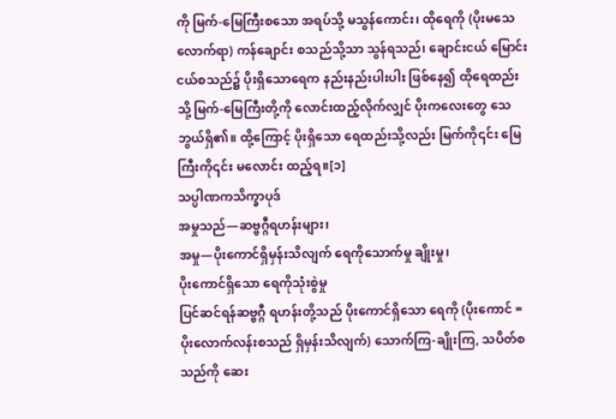ကို မြက်-မြေကြီးစသော အရပ်သို့ မသွန်ကောင်း၊ ထိုရေကို (ပိုးမသေလောက်ရာ) ကန်ချောင်း စသည်သို့သာ သွန်ရသည်၊ ချောင်းငယ် မြောင်းငယ်စသည်၌ ပိုးရှိသောရေက နည်းနည်းပါးပါး ဖြစ်နေ၍ ထိုရေထည်းသို့ မြက်-မြေကြီးတို့ကို လောင်းထည့်လိုက်လျှင် ပိုးကလေးတွေ သေဘွယ်ရှိ၏။ ထို့ကြောင့် ပိုးရှိသော ရေထည်းသို့လည်း မြက်ကို၎င်း မြေကြီးကို၎င်း မလောင်း ထည့်ရ။[၁]
သပ္ပါဏကသိက္ခာပုဒ်
အမှုသည်—ဆဗ္ဗဂ္ဂီရဟန်းများ၊
အမှု—ပိုးကောင်ရှိမှန်းသိလျက် ရေကိုသောက်မှု ချိုးမှု၊
ပိုးကောင်ရှိသော ရေကိုသုံးစွဲမှု
ပြင်ဆင်ရန်ဆဗ္ဗဂ္ဂီ ရဟန်းတို့သည် ပိုးကောင်ရှိသော ရေကို (ပိုးကောင် = ပိုးလောက်လန်းစသည် ရှိမှန်းသိလျက်) သောက်ကြ-ချိုးကြ, သပိတ်စသည်ကို ဆေး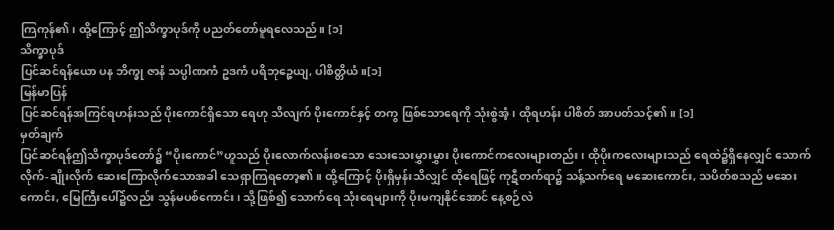ကြကုန်၏၊ ထို့ကြောင့် ဤသိက္ခာပုဒ်ကို ပညတ်တော်မူရလေသည်။ [၁]
သိက္ခာပုဒ်
ပြင်ဆင်ရန်ယော ပန ဘိက္ခု ဇာနံ သပ္ပါဏကံ ဥဒကံ ပရိဘုဉ္ဇေယျ, ပါစိတ္တိယံ။[၁]
မြန်မာပြန်
ပြင်ဆင်ရန်အကြင်ရဟန်းသည် ပိုးကောင်ရှိသော ရေဟု သိလျက် ပိုးကောင်နှင့် တကွ ဖြစ်သောရေကို သုံးစွဲအံ့၊ ထိုရဟန်း ပါစိတ် အာပတ်သင့်၏။ [၁]
မှတ်ချက်
ပြင်ဆင်ရန်ဤသိက္ခာပုဒ်တော်၌ “ပိုးကောင်”ဟူသည် ပိုးလောက်လန်းစသော သေးသေးမွှားမွှား ပိုးကောင်ကလေးများတည်း၊ ထိုပိုးကလေးများသည် ရေထဲ၌ရှိနေလျှင် သောက်လိုက်-ချိုးလိုက် ဆေးကြောလိုက်သောအခါ သေရှာကြရတော့၏။ ထို့ကြောင့် ပိုးရှိမှန်းသိလျှင် ထိုရေဖြင့် ကုဋီတက်ရာ၌ သန့်သက်ရေ မဆေးကောင်း, သပိတ်စသည် မဆေးကောင်း, မြေကြီးပေါ်၌လည်း သွန်မပစ်ကောင်း၊ သို့ဖြစ်၍ သောက်ရေ သုံးရေများကို ပိုးမကျနိုင်အောင် နေ့စဉ်လဲ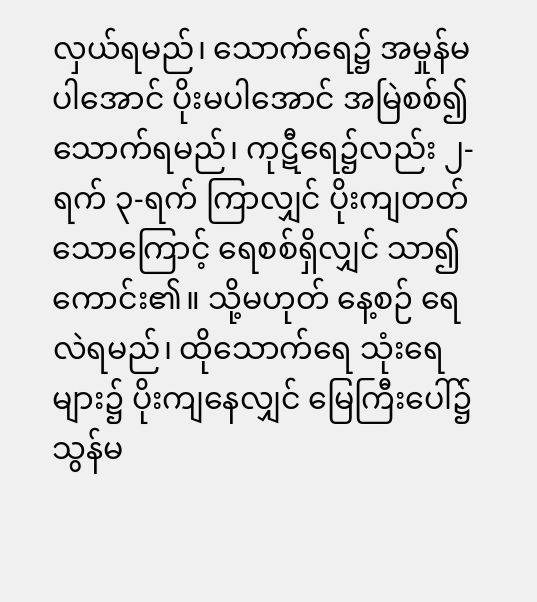လှယ်ရမည်၊ သောက်ရေ၌ အမှုန်မပါအောင် ပိုးမပါအောင် အမြဲစစ်၍ သောက်ရမည်၊ ကုဋီရေ၌လည်း ၂-ရက် ၃-ရက် ကြာလျှင် ပိုးကျတတ်သောကြောင့် ရေစစ်ရှိလျှင် သာ၍ကောင်း၏။ သို့မဟုတ် နေ့စဉ် ရေလဲရမည်၊ ထိုသောက်ရေ သုံးရေများ၌ ပိုးကျနေလျှင် မြေကြီးပေါ်၌ သွန်မ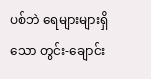ပစ်ဘဲ ရေများများရှိသော တွင်း-ချောင်း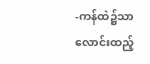-ကန်ထဲ၌သာ လောင်းထည့်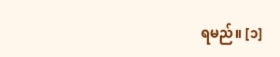ရမည်။ [၁]